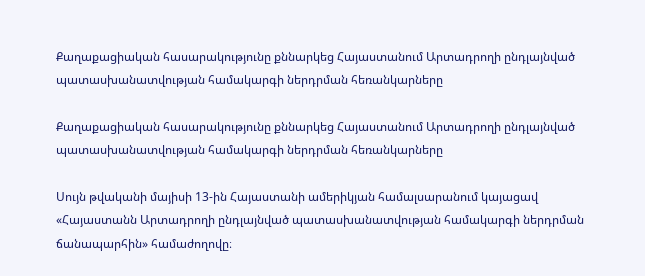Քաղաքացիական հասարակությունը քննարկեց Հայաստանում Արտադրողի ընդլայնված պատասխանատվության համակարգի ներդրման հեռանկարները

Քաղաքացիական հասարակությունը քննարկեց Հայաստանում Արտադրողի ընդլայնված պատասխանատվության համակարգի ներդրման հեռանկարները

Սույն թվականի մայիսի 13-ին Հայաստանի ամերիկյան համալսարանում կայացավ «Հայաստանն Արտադրողի ընդլայնված պատասխանատվության համակարգի ներդրման ճանապարհին» համաժողովը։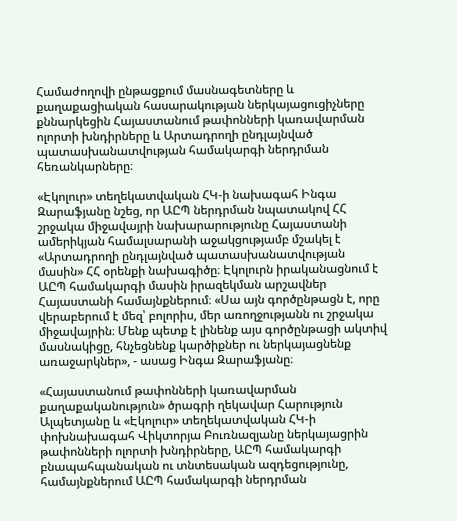Համաժողովի ընթացքում մասնագետները և քաղաքացիական հասարակության ներկայացուցիչները քննարկեցին Հայաստանում թափոնների կառավարման ոլորտի խնդիրները և Արտադրողի ընդլայնված պատասխանատվության համակարգի ներդրման հեռանկարները։

«Էկոլուր» տեղեկատվական ՀԿ-ի նախագահ Ինգա Զարաֆյանը նշեց, որ ԱԸՊ ներդրման նպատակով ՀՀ շրջակա միջավայրի նախարարությունը Հայաստանի ամերիկյան համալսարանի աջակցությամբ մշակել է «Արտադրողի ընդլայնված պատասխանատվության մասին» ՀՀ օրենքի նախագիծը։ Էկոլուրն իրականացնում է ԱԸՊ համակարգի մասին իրազեկման արշավներ Հայաստանի համայնքներում։ «Սա այն գործընթացն է, որը վերաբերում է մեզ՝ բոլորիս, մեր առողջությանն ու շրջակա միջավայրին։ Մենք պետք է լինենք այս գործընթացի ակտիվ մասնակիցը, հնչեցնենք կարծիքներ ու ներկայացնենք առաջարկներ», - ասաց Ինգա Զարաֆյանը։

«Հայաստանում թափոնների կառավարման քաղաքականություն» ծրագրի ղեկավար Հարություն Ալպետյանը և «Էկոլուր» տեղեկատվական ՀԿ-ի փոխնախագահ Վիկտորյա Բուռնազյանը ներկայացրին թափոնների ոլորտի խնդիրները, ԱԸՊ համակարգի բնապահպանական ու տնտեսական ազդեցությունը, համայնքներում ԱԸՊ համակարգի ներդրման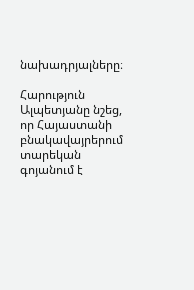նախադրյալները։

Հարություն Ալպետյանը նշեց, որ Հայաստանի բնակավայրերում տարեկան գոյանում է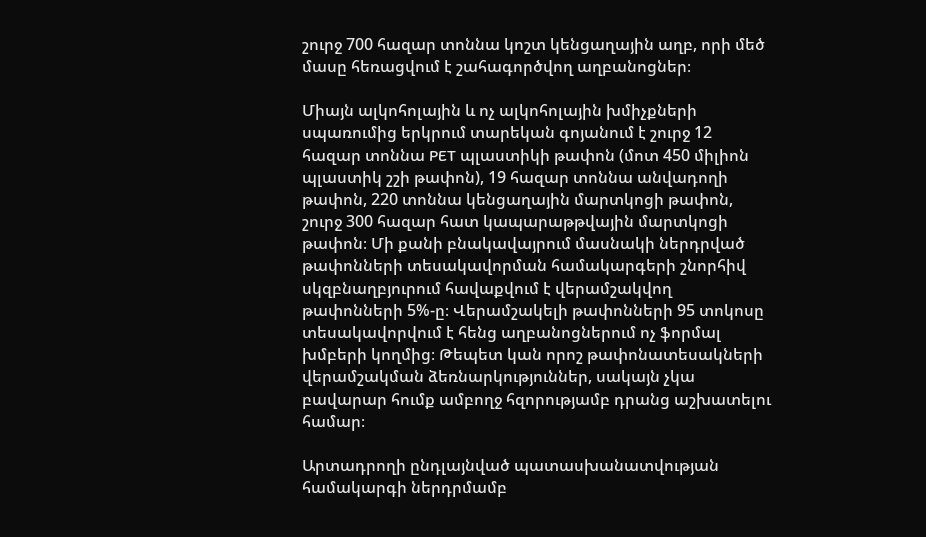շուրջ 700 հազար տոննա կոշտ կենցաղային աղբ, որի մեծ մասը հեռացվում է շահագործվող աղբանոցներ։

Միայն ալկոհոլային և ոչ ալկոհոլային խմիչքների սպառումից երկրում տարեկան գոյանում է շուրջ 12 հազար տոննա PET պլաստիկի թափոն (մոտ 450 միլիոն պլաստիկ շշի թափոն), 19 հազար տոննա անվադողի թափոն, 220 տոննա կենցաղային մարտկոցի թափոն, շուրջ 300 հազար հատ կապարաթթվային մարտկոցի թափոն։ Մի քանի բնակավայրում մասնակի ներդրված թափոնների տեսակավորման համակարգերի շնորհիվ սկզբնաղբյուրում հավաքվում է վերամշակվող թափոնների 5%-ը։ Վերամշակելի թափոնների 95 տոկոսը տեսակավորվում է հենց աղբանոցներում ոչ ֆորմալ խմբերի կողմից։ Թեպետ կան որոշ թափոնատեսակների վերամշակման ձեռնարկություններ, սակայն չկա բավարար հումք ամբողջ հզորությամբ դրանց աշխատելու համար։

Արտադրողի ընդլայնված պատասխանատվության համակարգի ներդրմամբ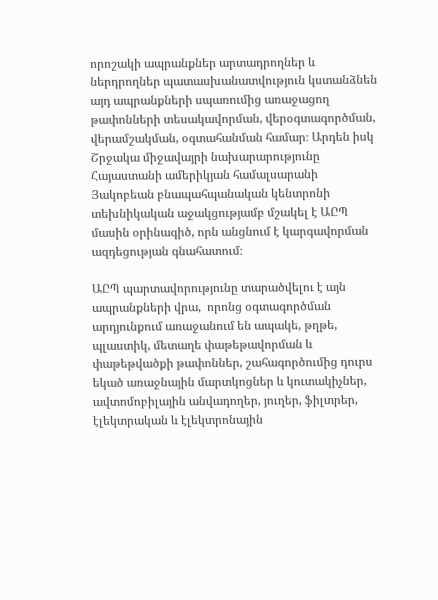որոշակի ապրանքներ արտադրողներ և ներդրողներ պատասխանատվություն կստանձնեն այդ ապրանքների սպառումից առաջացող թափոնների տեսակավորման, վերօգտագործման, վերամշակման, օգտահանման համար։ Արդեն իսկ Շրջակա միջավայրի նախարարությունը Հայաստանի ամերիկյան համալսարանի Յակոբեան բնապահպանական կենտրոնի տեխնիկական աջակցությամբ մշակել է ԱԸՊ մասին օրինագիծ, որն անցնում է կարգավորման ազդեցության գնահատում։

ԱԸՊ պարտավորությունը տարածվելու է այն ապրանքների վրա,  որոնց օգտագործման արդյունքում առաջանում են ապակե, թղթե, պլաստիկ, մետաղե փաթեթավորման և փաթեթվածքի թափոններ, շահագործումից դուրս եկած առաջնային մարտկոցներ և կուտակիչներ, ավտոմոբիլային անվադողեր, յուղեր, ֆիլտրեր, էլեկտրական և էլեկտրոնային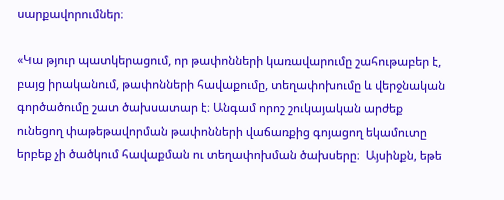սարքավորումներ։

«Կա թյուր պատկերացում, որ թափոնների կառավարումը շահութաբեր է, բայց իրականում, թափոնների հավաքումը, տեղափոխումը և վերջնական գործածումը շատ ծախսատար է։ Անգամ որոշ շուկայական արժեք ունեցող փաթեթավորման թափոնների վաճառքից գոյացող եկամուտը երբեք չի ծածկում հավաքման ու տեղափոխման ծախսերը։  Այսինքն, եթե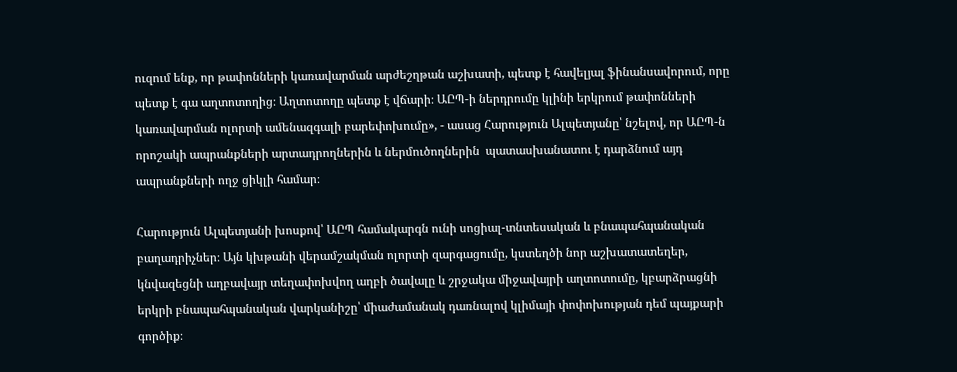ուզում ենք, որ թափոնների կառավարման արժեշղթան աշխատի, պետք է հավելյալ ֆինանսավորում, որը պետք է գա աղտոտողից։ Աղտոտողը պետք է վճարի։ ԱԸՊ-ի ներդրումը կլինի երկրում թափոնների կառավարման ոլորտի աﬔնազգալի բարեփոխումը», - ասաց Հարություն Ալպետյանը՝ նշելով, որ ԱԸՊ-ն որոշակի ապրանքների արտադրողներին և ներմուծողներին  պատասխանատու է դարձնում այդ ապրանքների ողջ ցիկլի համար։

Հարություն Ալպետյանի խոսքով՝ ԱԸՊ համակարգն ունի սոցիալ-տնտեսական և բնապահպանական բաղադրիչներ։ Այն կխթանի վերամշակման ոլորտի զարգացումը, կստեղծի նոր աշխատատեղեր, կնվազեցնի աղբավայր տեղափոխվող աղբի ծավալը և շրջակա միջավայրի աղտոտումը, կբարձրացնի երկրի բնապահպանական վարկանիշը՝ միաժամանակ դառնալով կլիմայի փոփոխության դեմ պայքարի գործիք։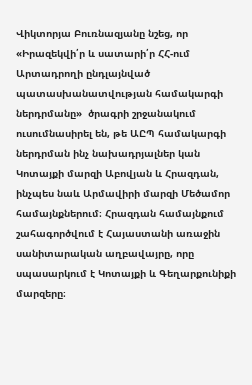Վիկտորյա Բուռնազյանը նշեց, որ  «Իրազեկվի՛ր և սատարի՛ր ՀՀ-ում Արտադրողի ընդլայնված պատասխանատվության համակարգի ներդրմանը»  ծրագրի շրջանակում ուսումնասիրել են, թե ԱԸՊ համակարգի ներդրման ինչ նախադրյալներ կան Կոտայքի մարզի Աբովյան և Հրազդան, ինչպես նաև Արմավիրի մարզի Մեծամոր համայնքներում։ Հրազդան համայնքում շահագործվում է Հայաստանի առաջին սանիտարական աղբավայրը, որը սպասարկում է Կոտայքի և Գեղարքունիքի մարզերը։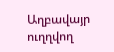Աղբավայր ուղղվող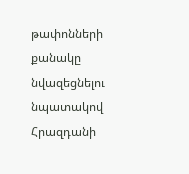թափոնների քանակը նվազեցնելու նպատակով Հրազդանի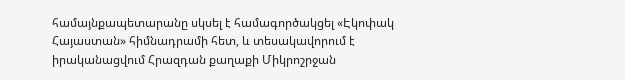համայնքապետարանը սկսել է համագործակցել «Էկոփակ Հայաստան» հիմնադրամի հետ, և տեսակավորում է իրականացվում Հրազդան քաղաքի Միկրոշրջան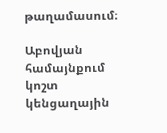թաղամասում։

Աբովյան համայնքում կոշտ կենցաղային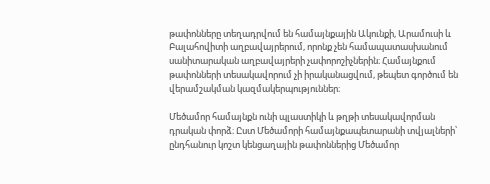թափոնները տեղադրվում են համայնքային Ակունքի, Արամուսի և Բալահովիտի աղբավայրերում, որոնք չեն համապատասխանում սանիտարական աղբավայրերի չափորոշիչներին։ Համայնքում թափոնների տեսակավորում չի իրականացվում, թեպետ գործում են վերամշակման կազմակերպություններ։

Մեծամոր համայնքն ունի պլաստիկի և թղթի տեսակավորման դրական փորձ։ Ըստ Մեծամորի համայնքապետարանի տվյալների՝ ընդհանուր կոշտ կենցաղային թափոններից Մեծամոր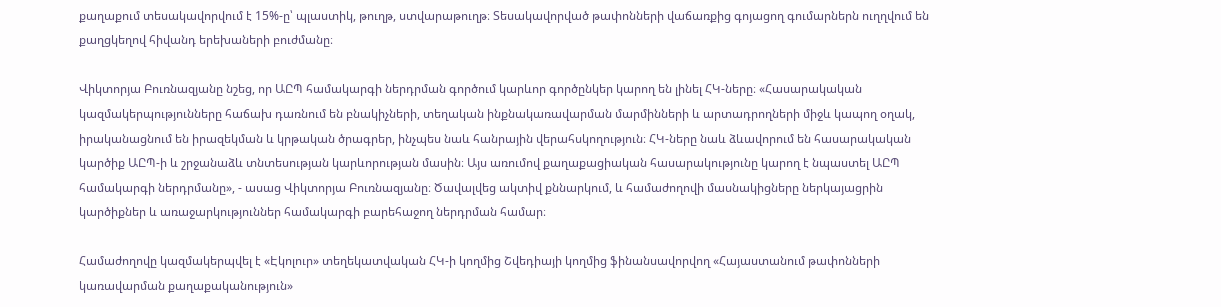քաղաքում տեսակավորվում է 15%-ը՝ պլաստիկ, թուղթ, ստվարաթուղթ։ Տեսակավորված թափոնների վաճառքից գոյացող գումարներն ուղղվում են քաղցկեղով հիվանդ երեխաների բուժմանը։

Վիկտորյա Բուռնազյանը նշեց, որ ԱԸՊ համակարգի ներդրման գործում կարևոր գործընկեր կարող են լինել ՀԿ-ները։ «Հասարակական կազմակերպությունները հաճախ դառնում են բնակիչների, տեղական ինքնակառավարման մարմինների և արտադրողների միջև կապող օղակ, իրականացնում են իրազեկման և կրթական ծրագրեր, ինչպես նաև հանրային վերահսկողություն։ ՀԿ-ները նաև ձևավորում են հասարակական կարծիք ԱԸՊ-ի և շրջանաձև տնտեսության կարևորության մասին։ Այս առումով քաղաքացիական հասարակությունը կարող է նպաստել ԱԸՊ համակարգի ներդրմանը», - ասաց Վիկտորյա Բուռնազյանը։ Ծավալվեց ակտիվ քննարկում, և համաժողովի մասնակիցները ներկայացրին կարծիքներ և առաջարկություններ համակարգի բարեհաջող ներդրման համար։

Համաժողովը կազմակերպվել է «Էկոլուր» տեղեկատվական ՀԿ-ի կողմից Շվեդիայի կողմից ֆինանսավորվող «Հայաստանում թափոնների կառավարման քաղաքականություն»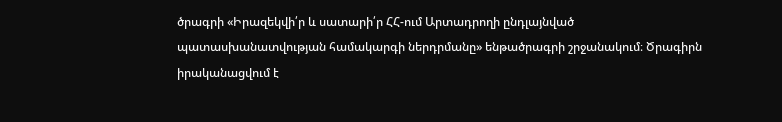ծրագրի «Իրազեկվի՛ր և սատարի՛ր ՀՀ-ում Արտադրողի ընդլայնված պատասխանատվության համակարգի ներդրմանը» ենթածրագրի շրջանակում։ Ծրագիրն իրականացվում է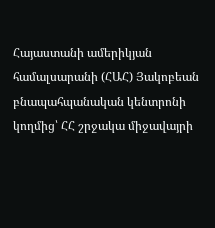Հայաստանի ամերիկյան համալսարանի (ՀԱՀ) Յակոբեան բնապահպանական կենտրոնի կողմից՝ ՀՀ շրջակա միջավայրի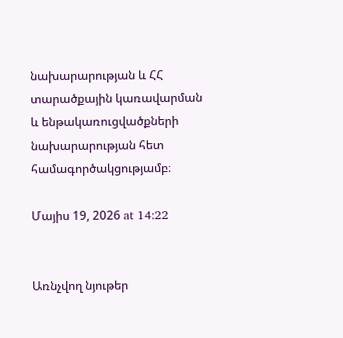նախարարության և ՀՀ տարածքային կառավարման և ենթակառուցվածքների նախարարության հետ համագործակցությամբ։

Մայիս 19, 2026 at 14:22


Առնչվող նյութեր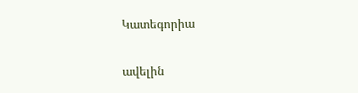Կատեգորիա

ավելին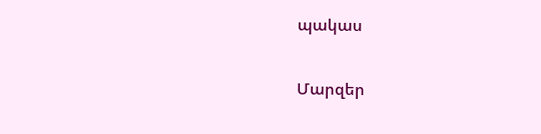պակաս

Մարզեր